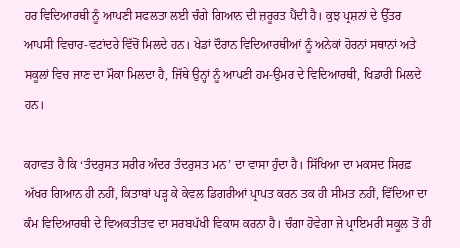ਹਰ ਵਿਦਿਆਰਥੀ ਨੂੰ ਆਪਣੀ ਸਫਲਤਾ ਲਈ ਚੰਗੇ ਗਿਆਨ ਦੀ ਜ਼ਰੂਰਤ ਪੈਂਦੀ ਹੈ। ਕੁਝ ਪ੍ਰਸ਼ਨਾਂ ਦੇ ਉੱਤਰ ਆਪਸੀ ਵਿਚਾਰ-ਵਟਾਂਦਰੇ ਵਿੱਚੋਂ ਮਿਲਦੇ ਹਨ। ਖੇਡਾਂ ਦੌਰਾਨ ਵਿਦਿਆਰਥੀਆਂ ਨੂੰ ਅਨੇਕਾਂ ਹੋਰਨਾਂ ਸਥਾਨਾਂ ਅਤੇ ਸਕੂਲਾਂ ਵਿਚ ਜਾਣ ਦਾ ਮੌਕਾ ਮਿਲਦਾ ਹੈ, ਜਿੱਥੇ ਉਨ੍ਹਾਂ ਨੂੰ ਆਪਣੀ ਹਮ-ਉਮਰ ਦੇ ਵਿਦਿਆਰਥੀ, ਖਿਡਾਰੀ ਮਿਲਦੇ ਹਨ।

ਕਹਾਵਤ ਹੈ ਕਿ ‘ਤੰਦਰੁਸਤ ਸਰੀਰ ਅੰਦਰ ਤੰਦਰੁਸਤ ਮਨ’ ਦਾ ਵਾਸਾ ਹੁੰਦਾ ਹੈ। ਸਿੱਖਿਆ ਦਾ ਮਕਸਦ ਸਿਰਫ਼ ਅੱਖਰ ਗਿਆਨ ਹੀ ਨਹੀਂ, ਕਿਤਾਬਾਂ ਪੜ੍ਹ ਕੇ ਕੇਵਲ ਡਿਗਰੀਆਂ ਪ੍ਰਾਪਤ ਕਰਨ ਤਕ ਹੀ ਸੀਮਤ ਨਹੀਂ, ਵਿੱਦਿਆ ਦਾ ਕੰਮ ਵਿਦਿਆਰਥੀ ਦੇ ਵਿਅਕਤੀਤਵ ਦਾ ਸਰਬਪੱਖੀ ਵਿਕਾਸ ਕਰਨਾ ਹੈ। ਚੰਗਾ ਹੋਵੇਗਾ ਜੇ ਪ੍ਰਾਇਮਰੀ ਸਕੂਲ ਤੋਂ ਹੀ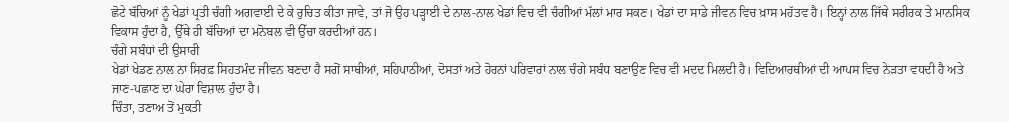ਛੋਟੇ ਬੱਚਿਆਂ ਨੂੰ ਖੇਡਾਂ ਪ੍ਰਤੀ ਚੰਗੀ ਅਗਵਾਈ ਦੇ ਕੇ ਰੁਚਿਤ ਕੀਤਾ ਜਾਵੇ, ਤਾਂ ਜੋ ਉਹ ਪੜ੍ਹਾਈ ਦੇ ਨਾਲ-ਨਾਲ ਖੇਡਾਂ ਵਿਚ ਵੀ ਚੰਗੀਆਂ ਮੱਲਾਂ ਮਾਰ ਸਕਣ। ਖੇਡਾਂ ਦਾ ਸਾਡੇ ਜੀਵਨ ਵਿਚ ਖ਼ਾਸ ਮਹੱਤਵ ਹੈ। ਇਨ੍ਹਾਂ ਨਾਲ ਜਿੱਥੇ ਸਰੀਰਕ ਤੇ ਮਾਨਸਿਕ ਵਿਕਾਸ ਹੁੰਦਾ ਹੈ, ਉੱਥੇ ਹੀ ਬੱਚਿਆਂ ਦਾ ਮਨੋਬਲ ਵੀ ਉੱਚਾ ਕਰਦੀਆਂ ਹਨ।
ਚੰਗੇ ਸਬੰਧਾਂ ਦੀ ਉਸਾਰੀ
ਖੇਡਾਂ ਖੇਡਣ ਨਾਲ ਨਾ ਸਿਰਫ਼ ਸਿਹਤਮੰਦ ਜੀਵਨ ਬਣਦਾ ਹੈ ਸਗੋਂ ਸਾਥੀਆਂ, ਸਹਿਪਾਠੀਆਂ, ਦੋਸਤਾਂ ਅਤੇ ਹੋਰਨਾਂ ਪਰਿਵਾਰਾਂ ਨਾਲ ਚੰਗੇ ਸਬੰਧ ਬਣਾਉਣ ਵਿਚ ਵੀ ਮਦਦ ਮਿਲਦੀ ਹੈ। ਵਿਦਿਆਰਥੀਆਂ ਦੀ ਆਪਸ ਵਿਚ ਨੇੜਤਾ ਵਧਦੀ ਹੈ ਅਤੇ ਜਾਣ-ਪਛਾਣ ਦਾ ਘੇਰਾ ਵਿਸ਼ਾਲ ਹੁੰਦਾ ਹੈ।
ਚਿੰਤਾ, ਤਣਾਅ ਤੋਂ ਮੁਕਤੀ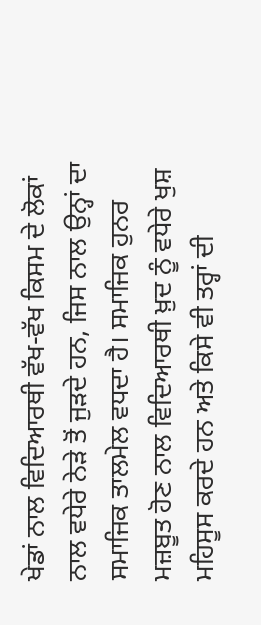ਖੇਡਾਂ ਨਾਲ ਵਿਦਿਆਰਥੀ ਵੱਖ-ਵੱਖ ਕਿਸਮ ਦੇ ਲੋਕਾਂ ਨਾਲ ਵਧੇਰੇ ਨੇੜੇ ਤੋਂ ਜੁੜਦੇ ਹਨ, ਜਿਸ ਨਾਲ ਉਨ੍ਹਾਂ ਦਾ ਸਮਾਜਿਕ ਤਾਲਮੇਲ ਵਧਦਾ ਹੈ। ਸਮਾਜਿਕ ਹੁਨਰ ਮਜ਼ਬੂਤ ਹੋਣ ਨਾਲ ਵਿਦਿਆਰਥੀ ਖ਼ੁਦ ਨੂੰ ਵਧੇਰੇ ਖੁਸ਼ ਮਹਿਸੂਸ ਕਰਦੇ ਹਨ ਅਤੇ ਕਿਸੇ ਵੀ ਤਰ੍ਹਾਂ ਦੀ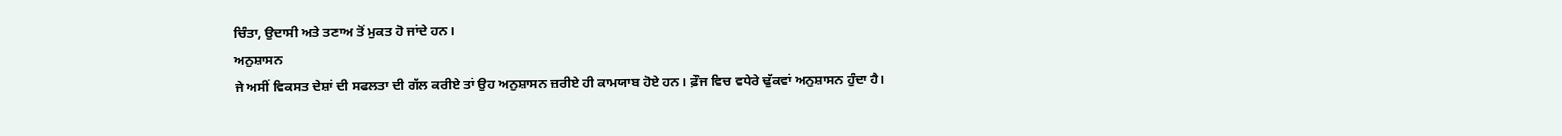ਚਿੰਤਾ, ਉਦਾਸੀ ਅਤੇ ਤਣਾਅ ਤੋਂ ਮੁਕਤ ਹੋ ਜਾਂਦੇ ਹਨ।
ਅਨੁਸ਼ਾਸਨ
ਜੇ ਅਸੀਂ ਵਿਕਸਤ ਦੇਸ਼ਾਂ ਦੀ ਸਫਲਤਾ ਦੀ ਗੱਲ ਕਰੀਏ ਤਾਂ ਉਹ ਅਨੁਸ਼ਾਸਨ ਜ਼ਰੀਏ ਹੀ ਕਾਮਯਾਬ ਹੋਏ ਹਨ। ਫ਼ੌਜ ਵਿਚ ਵਧੇਰੇ ਢੁੱਕਵਾਂ ਅਨੁਸ਼ਾਸਨ ਹੁੰਦਾ ਹੈ।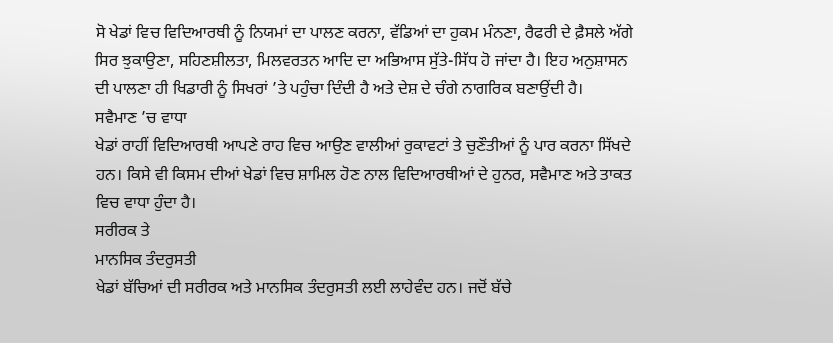ਸੋ ਖੇਡਾਂ ਵਿਚ ਵਿਦਿਆਰਥੀ ਨੂੰ ਨਿਯਮਾਂ ਦਾ ਪਾਲਣ ਕਰਨਾ, ਵੱਡਿਆਂ ਦਾ ਹੁਕਮ ਮੰਨਣਾ, ਰੈਫਰੀ ਦੇ ਫ਼ੈਸਲੇ ਅੱਗੇ ਸਿਰ ਝੁਕਾਉਣਾ, ਸਹਿਣਸ਼ੀਲਤਾ, ਮਿਲਵਰਤਨ ਆਦਿ ਦਾ ਅਭਿਆਸ ਸੁੱਤੇ-ਸਿੱਧ ਹੋ ਜਾਂਦਾ ਹੈ। ਇਹ ਅਨੁਸ਼ਾਸਨ ਦੀ ਪਾਲਣਾ ਹੀ ਖਿਡਾਰੀ ਨੂੰ ਸਿਖਰਾਂ ’ਤੇ ਪਹੁੰਚਾ ਦਿੰਦੀ ਹੈ ਅਤੇ ਦੇਸ਼ ਦੇ ਚੰਗੇ ਨਾਗਰਿਕ ਬਣਾਉਂਦੀ ਹੈ।
ਸਵੈਮਾਣ ’ਚ ਵਾਧਾ
ਖੇਡਾਂ ਰਾਹੀਂ ਵਿਦਿਆਰਥੀ ਆਪਣੇ ਰਾਹ ਵਿਚ ਆਉਣ ਵਾਲੀਆਂ ਰੁਕਾਵਟਾਂ ਤੇ ਚੁਣੌਤੀਆਂ ਨੂੰ ਪਾਰ ਕਰਨਾ ਸਿੱਖਦੇ ਹਨ। ਕਿਸੇ ਵੀ ਕਿਸਮ ਦੀਆਂ ਖੇਡਾਂ ਵਿਚ ਸ਼ਾਮਿਲ ਹੋਣ ਨਾਲ ਵਿਦਿਆਰਥੀਆਂ ਦੇ ਹੁਨਰ, ਸਵੈਮਾਣ ਅਤੇ ਤਾਕਤ ਵਿਚ ਵਾਧਾ ਹੁੰਦਾ ਹੈ।
ਸਰੀਰਕ ਤੇ
ਮਾਨਸਿਕ ਤੰਦਰੁਸਤੀ
ਖੇਡਾਂ ਬੱਚਿਆਂ ਦੀ ਸਰੀਰਕ ਅਤੇ ਮਾਨਸਿਕ ਤੰਦਰੁਸਤੀ ਲਈ ਲਾਹੇਵੰਦ ਹਨ। ਜਦੋਂ ਬੱਚੇ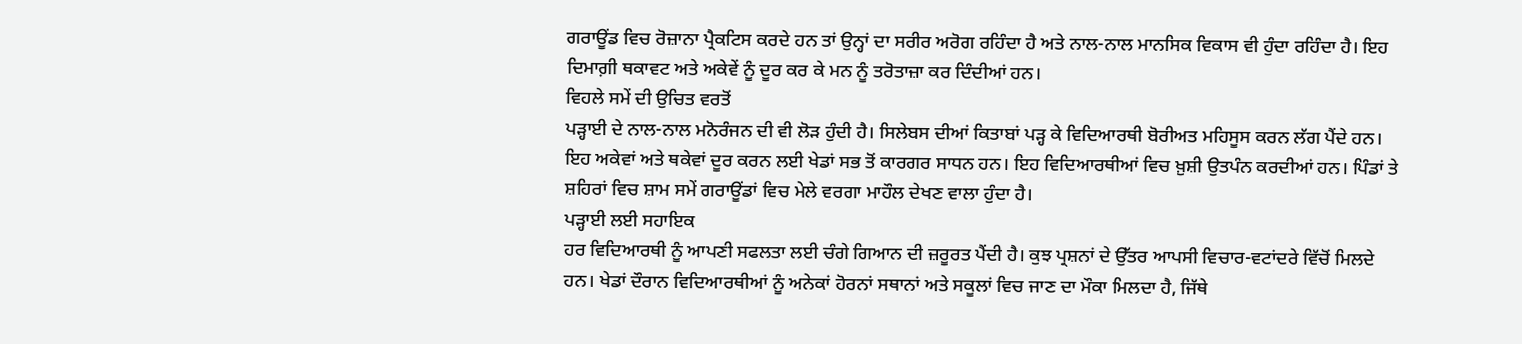ਗਰਾਊਂਡ ਵਿਚ ਰੋਜ਼ਾਨਾ ਪ੍ਰੈਕਟਿਸ ਕਰਦੇ ਹਨ ਤਾਂ ਉਨ੍ਹਾਂ ਦਾ ਸਰੀਰ ਅਰੋਗ ਰਹਿੰਦਾ ਹੈ ਅਤੇ ਨਾਲ-ਨਾਲ ਮਾਨਸਿਕ ਵਿਕਾਸ ਵੀ ਹੁੰਦਾ ਰਹਿੰਦਾ ਹੈ। ਇਹ ਦਿਮਾਗ਼ੀ ਥਕਾਵਟ ਅਤੇ ਅਕੇਵੇਂ ਨੂੰ ਦੂਰ ਕਰ ਕੇ ਮਨ ਨੂੰ ਤਰੋਤਾਜ਼ਾ ਕਰ ਦਿੰਦੀਆਂ ਹਨ।
ਵਿਹਲੇ ਸਮੇਂ ਦੀ ਉਚਿਤ ਵਰਤੋਂ
ਪੜ੍ਹਾਈ ਦੇ ਨਾਲ-ਨਾਲ ਮਨੋਰੰਜਨ ਦੀ ਵੀ ਲੋੜ ਹੁੰਦੀ ਹੈ। ਸਿਲੇਬਸ ਦੀਆਂ ਕਿਤਾਬਾਂ ਪੜ੍ਹ ਕੇ ਵਿਦਿਆਰਥੀ ਬੋਰੀਅਤ ਮਹਿਸੂਸ ਕਰਨ ਲੱਗ ਪੈਂਦੇ ਹਨ। ਇਹ ਅਕੇਵਾਂ ਅਤੇ ਥਕੇਵਾਂ ਦੂਰ ਕਰਨ ਲਈ ਖੇਡਾਂ ਸਭ ਤੋਂ ਕਾਰਗਰ ਸਾਧਨ ਹਨ। ਇਹ ਵਿਦਿਆਰਥੀਆਂ ਵਿਚ ਖ਼ੁਸ਼ੀ ਉਤਪੰਨ ਕਰਦੀਆਂ ਹਨ। ਪਿੰਡਾਂ ਤੇ ਸ਼ਹਿਰਾਂ ਵਿਚ ਸ਼ਾਮ ਸਮੇਂ ਗਰਾਊਂਡਾਂ ਵਿਚ ਮੇਲੇ ਵਰਗਾ ਮਾਹੌਲ ਦੇਖਣ ਵਾਲਾ ਹੁੰਦਾ ਹੈ।
ਪੜ੍ਹਾਈ ਲਈ ਸਹਾਇਕ
ਹਰ ਵਿਦਿਆਰਥੀ ਨੂੰ ਆਪਣੀ ਸਫਲਤਾ ਲਈ ਚੰਗੇ ਗਿਆਨ ਦੀ ਜ਼ਰੂਰਤ ਪੈਂਦੀ ਹੈ। ਕੁਝ ਪ੍ਰਸ਼ਨਾਂ ਦੇ ਉੱਤਰ ਆਪਸੀ ਵਿਚਾਰ-ਵਟਾਂਦਰੇ ਵਿੱਚੋਂ ਮਿਲਦੇ ਹਨ। ਖੇਡਾਂ ਦੌਰਾਨ ਵਿਦਿਆਰਥੀਆਂ ਨੂੰ ਅਨੇਕਾਂ ਹੋਰਨਾਂ ਸਥਾਨਾਂ ਅਤੇ ਸਕੂਲਾਂ ਵਿਚ ਜਾਣ ਦਾ ਮੌਕਾ ਮਿਲਦਾ ਹੈ, ਜਿੱਥੇ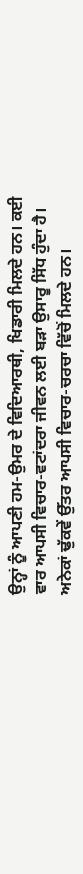ਉਨ੍ਹਾਂ ਨੂੰ ਆਪਣੀ ਹਮ-ਉਮਰ ਦੇ ਵਿਦਿਆਰਥੀ, ਖਿਡਾਰੀ ਮਿਲਦੇ ਹਨ। ਕਈ ਵਾਰ ਆਪਸੀ ਵਿਚਾਰ-ਵਟਾਂਦਰਾ ਜੀਵਨ ਲਈ ਬੜਾ ਉਸਾਰੂ ਸਿੱਧ ਹੁੰਦਾ ਹੈ। ਅਨੇਕਾਂ ਢੁੱਕਵੇਂ ਉੱਤਰ ਆਪਸੀ ਵਿਚਾਰ-ਚਰਚਾ ਵਿੱਚੋਂ ਮਿਲਦੇ ਹਨ।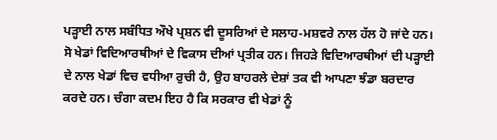ਪੜ੍ਹਾਈ ਨਾਲ ਸਬੰਧਿਤ ਔਖੇ ਪ੍ਰਸ਼ਨ ਵੀ ਦੂਸਰਿਆਂ ਦੇ ਸਲਾਹ-ਮਸ਼ਵਰੇ ਨਾਲ ਹੱਲ ਹੋ ਜਾਂਦੇ ਹਨ।
ਸੋ ਖੇਡਾਂ ਵਿਦਿਆਰਥੀਆਂ ਦੇ ਵਿਕਾਸ ਦੀਆਂ ਪ੍ਰਤੀਕ ਹਨ। ਜਿਹੜੇ ਵਿਦਿਆਰਥੀਆਂ ਦੀ ਪੜ੍ਹਾਈ ਦੇ ਨਾਲ ਖੇਡਾਂ ਵਿਚ ਵਧੀਆ ਰੁਚੀ ਹੈ, ਉਹ ਬਾਹਰਲੇ ਦੇਸ਼ਾਂ ਤਕ ਵੀ ਆਪਣਾ ਝੰਡਾ ਬਰਦਾਰ ਕਰਦੇ ਹਨ। ਚੰਗਾ ਕਦਮ ਇਹ ਹੈ ਕਿ ਸਰਕਾਰ ਵੀ ਖੇਡਾਂ ਨੂੰ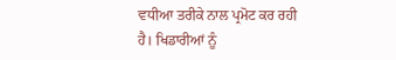ਵਧੀਆ ਤਰੀਕੇ ਨਾਲ ਪ੍ਰਮੋਟ ਕਰ ਰਹੀ ਹੈ। ਖਿਡਾਰੀਆਂ ਨੂੰ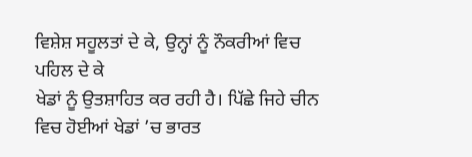ਵਿਸ਼ੇਸ਼ ਸਹੂਲਤਾਂ ਦੇ ਕੇ, ਉਨ੍ਹਾਂ ਨੂੰ ਨੌਕਰੀਆਂ ਵਿਚ ਪਹਿਲ ਦੇ ਕੇ
ਖੇਡਾਂ ਨੂੰ ਉਤਸ਼ਾਹਿਤ ਕਰ ਰਹੀ ਹੈ। ਪਿੱਛੇ ਜਿਹੇ ਚੀਨ ਵਿਚ ਹੋਈਆਂ ਖੇਡਾਂ ’ਚ ਭਾਰਤ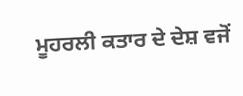ਮੂਹਰਲੀ ਕਤਾਰ ਦੇ ਦੇਸ਼ ਵਜੋਂ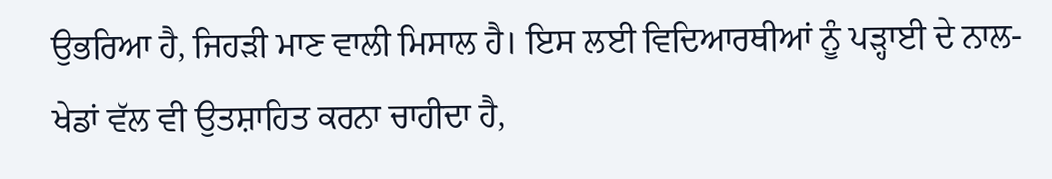ਉਭਰਿਆ ਹੈ, ਜਿਹੜੀ ਮਾਣ ਵਾਲੀ ਮਿਸਾਲ ਹੈ। ਇਸ ਲਈ ਵਿਦਿਆਰਥੀਆਂ ਨੂੰ ਪੜ੍ਹਾਈ ਦੇ ਨਾਲ-ਖੇਡਾਂ ਵੱਲ ਵੀ ਉਤਸ਼ਾਹਿਤ ਕਰਨਾ ਚਾਹੀਦਾ ਹੈ,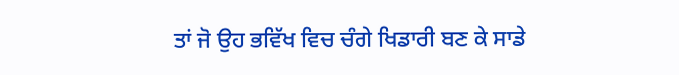ਤਾਂ ਜੋ ਉਹ ਭਵਿੱਖ ਵਿਚ ਚੰਗੇ ਖਿਡਾਰੀ ਬਣ ਕੇ ਸਾਡੇ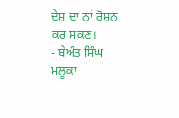ਦੇਸ਼ ਦਾ ਨਾਂ ਰੋਸ਼ਨ ਕਰ ਸਕਣ।
- ਬੇਅੰਤ ਸਿੰਘ ਮਲੂਕਾ